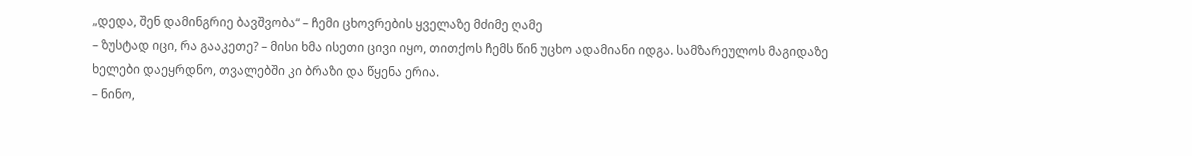„დედა, შენ დამინგრიე ბავშვობა“ – ჩემი ცხოვრების ყველაზე მძიმე ღამე
– ზუსტად იცი, რა გააკეთე? – მისი ხმა ისეთი ცივი იყო, თითქოს ჩემს წინ უცხო ადამიანი იდგა. სამზარეულოს მაგიდაზე ხელები დაეყრდნო, თვალებში კი ბრაზი და წყენა ერია.
– ნინო,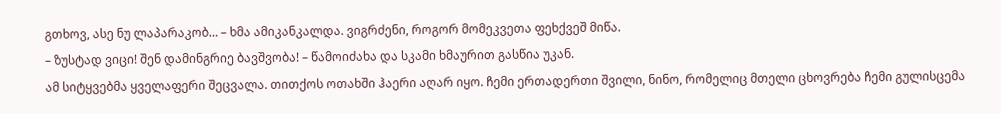გთხოვ, ასე ნუ ლაპარაკობ… – ხმა ამიკანკალდა. ვიგრძენი, როგორ მომეკვეთა ფეხქვეშ მიწა.
– ზუსტად ვიცი! შენ დამინგრიე ბავშვობა! – წამოიძახა და სკამი ხმაურით გასწია უკან.
ამ სიტყვებმა ყველაფერი შეცვალა. თითქოს ოთახში ჰაერი აღარ იყო. ჩემი ერთადერთი შვილი, ნინო, რომელიც მთელი ცხოვრება ჩემი გულისცემა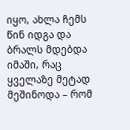იყო, ახლა ჩემს წინ იდგა და ბრალს მდებდა იმაში, რაც ყველაზე მეტად მეშინოდა – რომ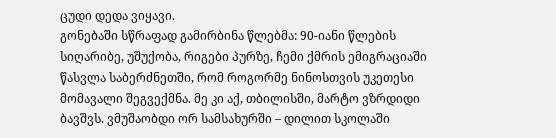ცუდი დედა ვიყავი.
გონებაში სწრაფად გამირბინა წლებმა: 90-იანი წლების სიღარიბე, უშუქობა, რიგები პურზე, ჩემი ქმრის ემიგრაციაში წასვლა საბერძნეთში, რომ როგორმე ნინოსთვის უკეთესი მომავალი შეგვექმნა. მე კი აქ, თბილისში, მარტო ვზრდიდი ბავშვს. ვმუშაობდი ორ სამსახურში – დილით სკოლაში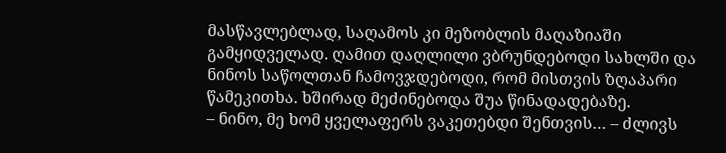მასწავლებლად, საღამოს კი მეზობლის მაღაზიაში გამყიდველად. ღამით დაღლილი ვბრუნდებოდი სახლში და ნინოს საწოლთან ჩამოვჯდებოდი, რომ მისთვის ზღაპარი წამეკითხა. ხშირად მეძინებოდა შუა წინადადებაზე.
– ნინო, მე ხომ ყველაფერს ვაკეთებდი შენთვის… – ძლივს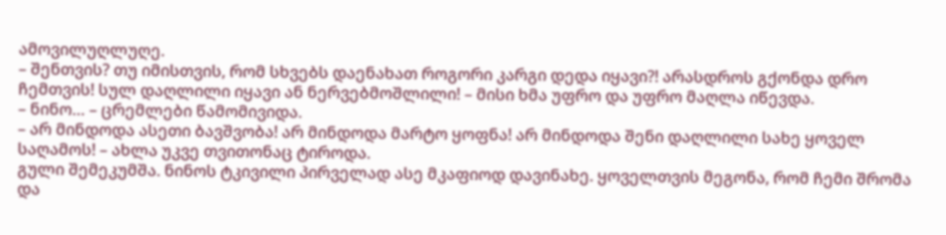ამოვილუღლუღე.
– შენთვის? თუ იმისთვის, რომ სხვებს დაენახათ როგორი კარგი დედა იყავი?! არასდროს გქონდა დრო ჩემთვის! სულ დაღლილი იყავი ან ნერვებმოშლილი! – მისი ხმა უფრო და უფრო მაღლა იწევდა.
– ნინო… – ცრემლები წამომივიდა.
– არ მინდოდა ასეთი ბავშვობა! არ მინდოდა მარტო ყოფნა! არ მინდოდა შენი დაღლილი სახე ყოველ საღამოს! – ახლა უკვე თვითონაც ტიროდა.
გული შემეკუმშა. ნინოს ტკივილი პირველად ასე მკაფიოდ დავინახე. ყოველთვის მეგონა, რომ ჩემი შრომა და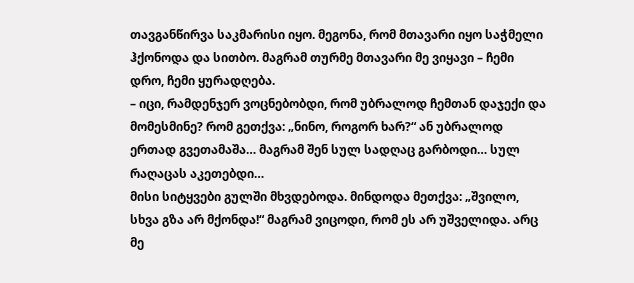თავგანწირვა საკმარისი იყო. მეგონა, რომ მთავარი იყო საჭმელი ჰქონოდა და სითბო. მაგრამ თურმე მთავარი მე ვიყავი – ჩემი დრო, ჩემი ყურადღება.
– იცი, რამდენჯერ ვოცნებობდი, რომ უბრალოდ ჩემთან დაჯექი და მომესმინე? რომ გეთქვა: „ნინო, როგორ ხარ?“ ან უბრალოდ ერთად გვეთამაშა… მაგრამ შენ სულ სადღაც გარბოდი… სულ რაღაცას აკეთებდი…
მისი სიტყვები გულში მხვდებოდა. მინდოდა მეთქვა: „შვილო, სხვა გზა არ მქონდა!“ მაგრამ ვიცოდი, რომ ეს არ უშველიდა. არც მე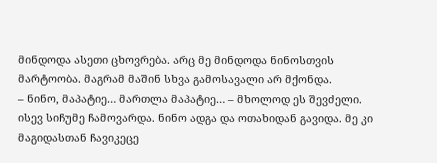მინდოდა ასეთი ცხოვრება. არც მე მინდოდა ნინოსთვის მარტოობა. მაგრამ მაშინ სხვა გამოსავალი არ მქონდა.
– ნინო, მაპატიე… მართლა მაპატიე… – მხოლოდ ეს შევძელი.
ისევ სიჩუმე ჩამოვარდა. ნინო ადგა და ოთახიდან გავიდა. მე კი მაგიდასთან ჩავიკეცე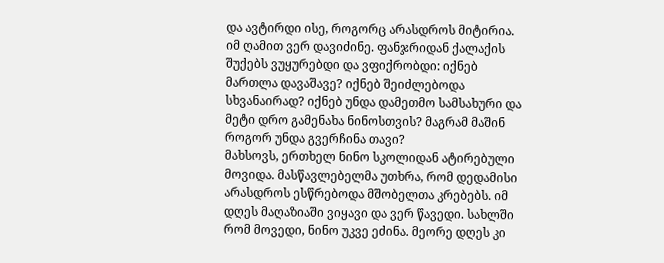და ავტირდი ისე, როგორც არასდროს მიტირია.
იმ ღამით ვერ დავიძინე. ფანჯრიდან ქალაქის შუქებს ვუყურებდი და ვფიქრობდი: იქნებ მართლა დავაშავე? იქნებ შეიძლებოდა სხვანაირად? იქნებ უნდა დამეთმო სამსახური და მეტი დრო გამენახა ნინოსთვის? მაგრამ მაშინ როგორ უნდა გვერჩინა თავი?
მახსოვს, ერთხელ ნინო სკოლიდან ატირებული მოვიდა. მასწავლებელმა უთხრა, რომ დედამისი არასდროს ესწრებოდა მშობელთა კრებებს. იმ დღეს მაღაზიაში ვიყავი და ვერ წავედი. სახლში რომ მოვედი, ნინო უკვე ეძინა. მეორე დღეს კი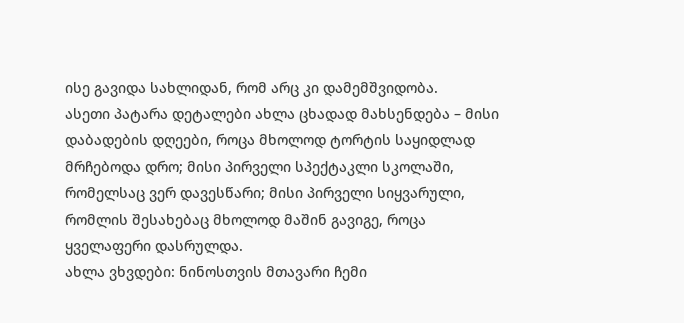ისე გავიდა სახლიდან, რომ არც კი დამემშვიდობა.
ასეთი პატარა დეტალები ახლა ცხადად მახსენდება – მისი დაბადების დღეები, როცა მხოლოდ ტორტის საყიდლად მრჩებოდა დრო; მისი პირველი სპექტაკლი სკოლაში, რომელსაც ვერ დავესწარი; მისი პირველი სიყვარული, რომლის შესახებაც მხოლოდ მაშინ გავიგე, როცა ყველაფერი დასრულდა.
ახლა ვხვდები: ნინოსთვის მთავარი ჩემი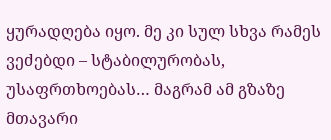ყურადღება იყო. მე კი სულ სხვა რამეს ვეძებდი – სტაბილურობას, უსაფრთხოებას… მაგრამ ამ გზაზე მთავარი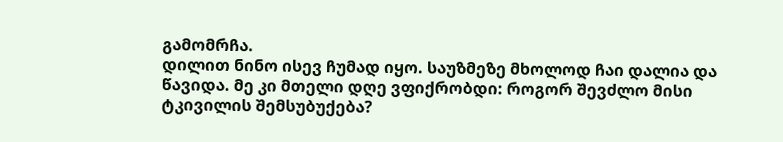გამომრჩა.
დილით ნინო ისევ ჩუმად იყო. საუზმეზე მხოლოდ ჩაი დალია და წავიდა. მე კი მთელი დღე ვფიქრობდი: როგორ შევძლო მისი ტკივილის შემსუბუქება?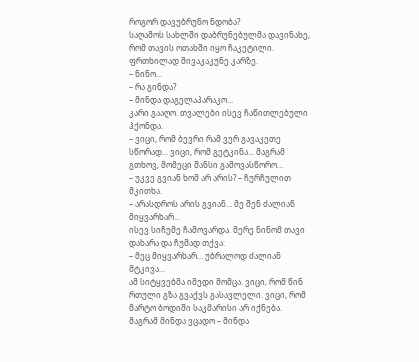როგორ დავუბრუნო ნდობა?
საღამოს სახლში დაბრუნებულმა დავინახე, რომ თავის ოთახში იყო ჩაკეტილი. ფრთხილად მივაკაკუნე კარზე.
– ნინო…
– რა გინდა?
– მინდა დაგელაპარაკო…
კარი გააღო. თვალები ისევ ჩაწითლებული ჰქონდა.
– ვიცი, რომ ბევრი რამ ვერ გავაკეთე სწორად… ვიცი, რომ გეტკინა… მაგრამ გთხოვ, მომეცი შანსი გამოვასწორო…
– უკვე გვიან ხომ არ არის? – ჩურჩულით მკითხა.
– არასდროს არის გვიან… მე შენ ძალიან მიყვარხარ…
ისევ სიჩუმე ჩამოვარდა. მერე ნინომ თავი დახარა და ჩუმად თქვა:
– მეც მიყვარხარ… უბრალოდ ძალიან მტკივა…
ამ სიტყვებმა იმედი მომცა. ვიცი, რომ წინ რთული გზა გვაქვს გასავლელი. ვიცი, რომ მარტო ბოდიში საკმარისი არ იქნება. მაგრამ მინდა ვცადო – მინდა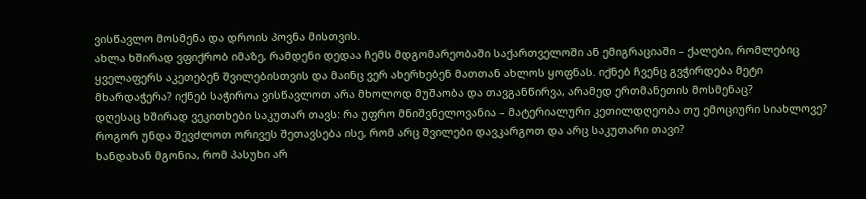ვისწავლო მოსმენა და დროის პოვნა მისთვის.
ახლა ხშირად ვფიქრობ იმაზე, რამდენი დედაა ჩემს მდგომარეობაში საქართველოში ან ემიგრაციაში – ქალები, რომლებიც ყველაფერს აკეთებენ შვილებისთვის და მაინც ვერ ახერხებენ მათთან ახლოს ყოფნას. იქნებ ჩვენც გვჭირდება მეტი მხარდაჭერა? იქნებ საჭიროა ვისწავლოთ არა მხოლოდ მუშაობა და თავგანწირვა, არამედ ერთმანეთის მოსმენაც?
დღესაც ხშირად ვეკითხები საკუთარ თავს: რა უფრო მნიშვნელოვანია – მატერიალური კეთილდღეობა თუ ემოციური სიახლოვე? როგორ უნდა შევძლოთ ორივეს შეთავსება ისე, რომ არც შვილები დავკარგოთ და არც საკუთარი თავი?
ხანდახან მგონია, რომ პასუხი არ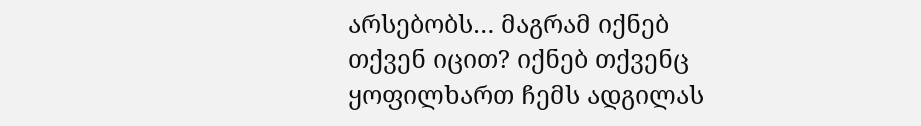არსებობს… მაგრამ იქნებ თქვენ იცით? იქნებ თქვენც ყოფილხართ ჩემს ადგილას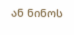ან ნინოს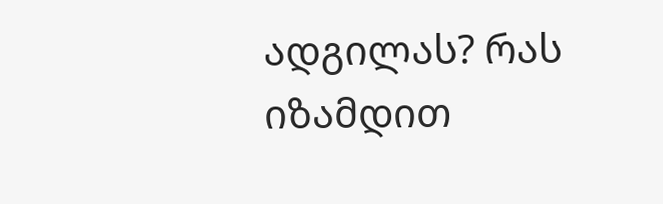ადგილას? რას იზამდით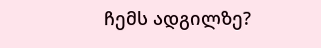ჩემს ადგილზე?